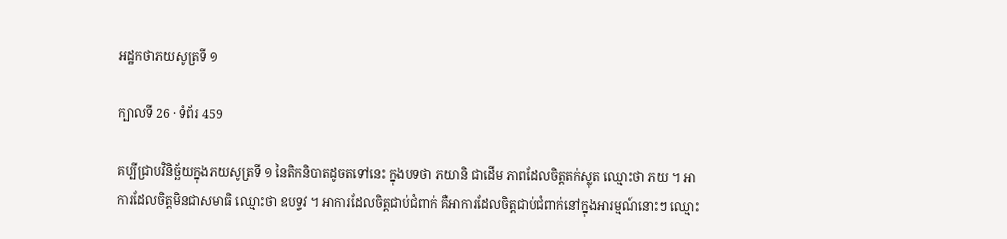អដ្ឋកថាភយសូត្រទី ១

ក្បាលទី 26 · ទំព័រ 459

គប្បីជ្រាបវិនិច្ឆ័យក្នុងភយសូត្រទី ១ នៃតិកនិបាតដូចតទៅនេះ ក្នុងបទថា ភយានិ ជាដើម ភាពដែលចិត្តតក់ស្លុត ឈ្មោះថា ភយ ។ អាការដែលចិត្តមិនជាសមាធិ ឈ្មោះថា ឧបទ្ទវ ។ អាការដែលចិត្តជាប់ជំពាក់ គឺអាការដែលចិត្តជាប់ជំពាក់នៅក្នុងអារម្មណ៍នោះៗ ឈ្មោះ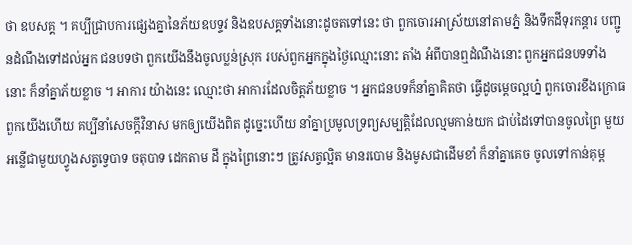ថា ឧបសគ្គ ។ គប្បីជ្រាបការផ្សេងគ្នានៃភ័យឧបទ្ទវ និងឧបសគ្គទាំងនោះដូចតទៅនេះ ថា ពួកចោរអាស្រ័យនៅតាមភ្នំ និងទឹកដីទុរកន្តារ បញ្ជូនដំណឹងទៅដល់អ្នក ជនបទថា ពួកយើងនឹងចូលប្លន់ស្រុក របស់ពួកអ្នកក្នុងថ្ងៃឈ្មោះនោះ តាំង អំពីបានឮដំណឹងនោះ ពួកអ្នកជនបទទាំងនោះ ក៏នាំគ្នាភ័យខ្លាច ។ អាការ យ៉ាងនេះ ឈ្មោះថា អាការដែលចិត្តភ័យខ្លាច ។ អ្នកជនបទក៏នាំគ្នាគិតថា ធ្វើដូចម្តេចល្អហ្ន៎ ពួកចោរខឹងក្រោធពួកយើងហើយ គប្បីនាំសេចក្តីវិនាស មកឲ្យយើងពិត ដូច្នេះហើយ នាំគ្នាប្រមូលទ្រព្យសម្បត្តិដែលល្មមកាន់យក ជាប់ដៃទៅបានចូលព្រៃ មួយអន្លើជាមួយហ្វូងសត្វទ្វេបាទ ចតុបាទ ដេកតាម ដី ក្នុងព្រៃនោះៗ ត្រូវសត្វល្អិត មានរបោម និងមូសជាដើមខាំ ក៏នាំគ្នាគេច ចូលទៅកាន់គុម្ព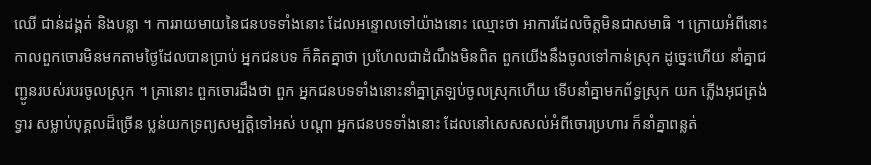ឈើ ជាន់ដង្គត់ និងបន្លា ។ ការរាយមាយនៃជនបទទាំងនោះ ដែលអន្ទោលទៅយ៉ាងនោះ ឈ្មោះថា អាការដែលចិត្តមិនជាសមាធិ ។ ក្រោយអំពីនោះ កាលពួកចោរមិនមកតាមថ្ងៃដែលបានប្រាប់ អ្នកជនបទ ក៏គិតគ្នាថា ប្រហែលជាដំណឹងមិនពិត ពួកយើងនឹងចូលទៅកាន់ស្រុក ដូច្នេះហើយ នាំគ្នាជញ្ជូនរបស់របរចូលស្រុក ។ គ្រានោះ ពួកចោរដឹងថា ពួក អ្នកជនបទទាំងនោះនាំគ្នាត្រឡប់ចូលស្រុកហើយ ទើបនាំគ្នាមកព័ទ្ធស្រុក យក ភ្លើងអុជត្រង់ទ្វារ សម្លាប់បុគ្គលដ៏ច្រើន ប្លន់យកទ្រព្យសម្បត្តិទៅអស់ បណ្តា អ្នកជនបទទាំងនោះ ដែលនៅសេសសល់អំពីចោរប្រហារ ក៏នាំគ្នាពន្លត់